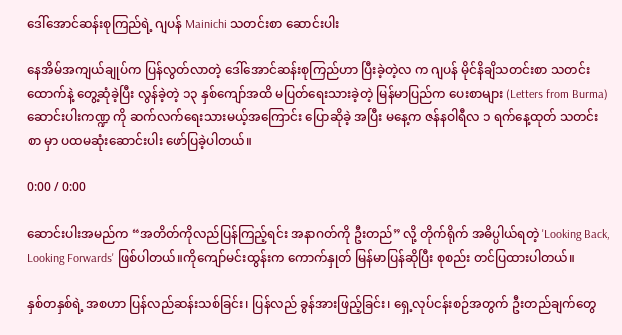ဒေါ်အောင်ဆန်းစုကြည်ရဲ့ ဂျပန် Mainichi သတင်းစာ ဆောင်းပါး

နေအိမ်အကျယ်ချုပ်က ပြန်လွတ်လာတဲ့ ဒေါ်အောင်ဆန်းစုကြည်ဟာ ပြီးခဲ့တဲ့လ က ဂျပန် မိုင်နိချိသတင်းစာ သတင်း ထောက်နဲ့ တွေ့ဆုံခဲ့ပြီး လွန်ခဲ့တဲ့ ၁၃ နှစ်ကျော်အထိ မပြတ်ရေးသားခဲ့တဲ့ မြန်မာပြည်က ပေးစာများ (Letters from Burma) ဆောင်းပါးကဏ္ဍ ကို ဆက်လက်ရေးသားမယ့်အကြောင်း ပြောဆိုခဲ့ အပြီး မနေ့က ဇန်နဝါရီလ ၁ ရက်နေ့ထုတ် သတင်းစာ မှာ ပထမဆုံးဆောင်းပါး ဖော်ပြခဲ့ပါတယ်။

0:00 / 0:00

ဆောင်းပါးအမည်က “အတိတ်ကိုလည်ပြန်ကြည့်ရင်း အနာဂတ်ကို ဦးတည်” လို့ တိုက်ရိုက် အဓိပ္ပါယ်ရတဲ့ 'Looking Back, Looking Forwards' ဖြစ်ပါတယ်။ကိုကျော်မင်းထွန်းက ကောက်နှုတ် မြန်မာပြန်ဆိုပြီး စုစည်း တင်ပြထားပါတယ်။

နှစ်တနှစ်ရဲ့ အစဟာ ပြန်လည်ဆန်းသစ်ခြင်း၊ ပြန်လည် ခွန်အားဖြည့်ခြင်း၊ ရှေ့လုပ်ငန်းစဉ်အတွက် ဦးတည်ချက်တွေ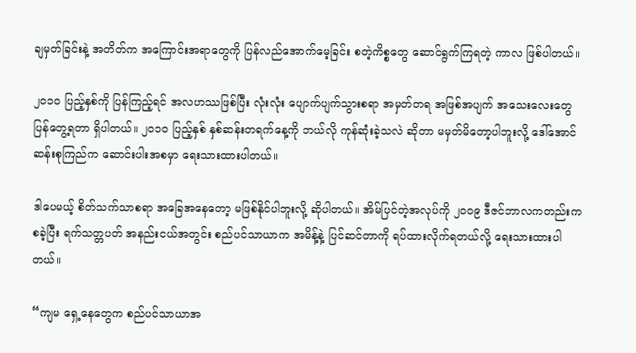ချမှတ်ခြင်းနဲ့ အတိတ်က အကြောင်းအရာတွေကို ပြန်လည်အောက်မေ့ခြင်း စတဲ့ကိစ္စတွေ ဆောင်ရွက်ကြရတဲ့ ကာလ ဖြစ်ပါတယ်။

၂၀၁၀ ပြည့်နှစ်ကို ပြန်ကြည့်ရင် အလဟဿဖြစ်ပြီး လုံးလုံး ပျောက်ပျက်သွားစရာ အမှတ်တရ အဖြစ်အပျက် အသေးလေးတွေ ပြန်တွေ့ရတာ ရှိပါတယ်။ ၂၀၁၀ ပြည့်နှစ် နှစ်ဆန်းတရက်နေ့ကို ဘယ်လို ကုန်ဆုံးခဲ့သလဲ ဆိုတာ မမှတ်မိတော့ပါဘူးလို့ ဒေါ်အောင်ဆန်းစုကြည်က ဆောင်းပါးအစမှာ ရေးသားထားပါတယ်။

ဒါပေမယ့် စိတ်သက်သာစရာ အခြေအနေတော့ မဖြစ်နိုင်ပါဘူးလို့ ဆိုပါတယ်။ အိမ်ပြင်တဲ့အလုပ်ကို ၂၀၀၉ ဒီဇင်ဘာလကတည်းက စခဲ့ပြီး ရက်သတ္တပတ် အနည်းငယ်အတွင်း စည်ပင်သာယာက အမိန့်နဲ့ ပြင်ဆင်တာကို ရပ်ထားလိုက်ရတယ်လို့ ရေးသားထားပါတယ်။

“ကျမ ရှေ့နေတွေက စည်ပင်သာယာအ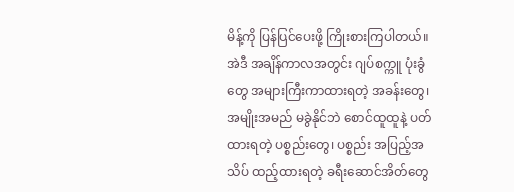မိန့်ကို ပြန်ပြင်ပေးဖို့ ကြိုးစားကြပါတယ်။ အဲဒီ အချိန်ကာလအတွင်း ဂျပ်စက္ကူ ပုံးခွံတွေ အများကြီးကာထားရတဲ့ အခန်းတွေ၊ အမျိုးအမည် မခွဲနိုင်ဘဲ စောင်ထူထူနဲ့ ပတ်ထားရတဲ့ ပစ္စည်းတွေ၊ ပစ္စည်း အပြည့်အသိပ် ထည့်ထားရတဲ့ ခရီးဆောင်အိတ်တွေ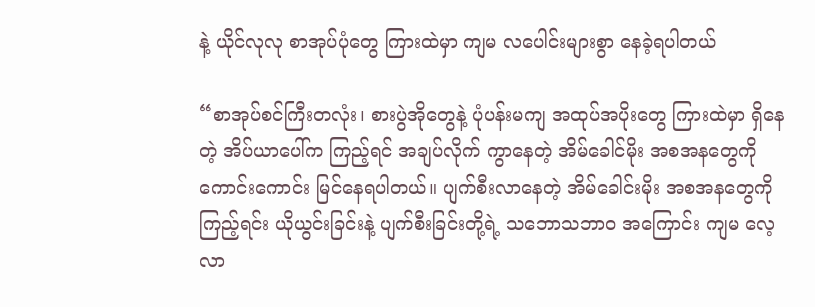နဲ့ ယိုင်လုလု စာအုပ်ပုံတွေ ကြားထဲမှာ ကျမ လပေါင်းများစွာ နေခဲ့ရပါတယ်

“စာအုပ်စင်ကြီးတလုံး၊ စားပွဲအိုတွေနဲ့ ပုံပန်းမကျ အထုပ်အပိုးတွေ ကြားထဲမှာ ရှိနေတဲ့ အိပ်ယာပေါ်က ကြည့်ရင် အချပ်လိုက် ကွာနေတဲ့ အိမ်ခေါင်မိုး အစအနတွေကို ကောင်းကောင်း မြင်နေရပါတယ်။ ပျက်စီးလာနေတဲ့ အိမ်ခေါင်းမိုး အစအနတွေကို ကြည့်ရင်း ယိုယွင်းခြင်းနဲ့ ပျက်စီးခြင်းတို့ရဲ့ သဘောသဘာ၀ အကြောင်း ကျမ လေ့လာ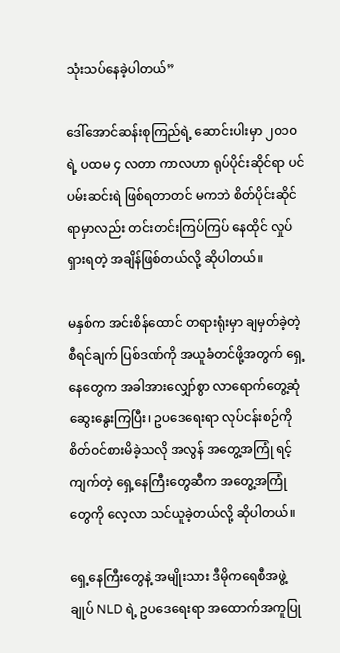သုံးသပ်နေခဲ့ပါတယ်”

ဒေါ်အောင်ဆန်းစုကြည်ရဲ့ ဆောင်းပါးမှာ ၂၀၁၀ ရဲ့ ပထမ ၄ လတာ ကာလဟာ ရုပ်ပိုင်းဆိုင်ရာ ပင်ပမ်းဆင်းရဲ ဖြစ်ရတာတင် မကဘဲ စိတ်ပိုင်းဆိုင်ရာမှာလည်း တင်းတင်းကြပ်ကြပ် နေထိုင် လှုပ်ရှားရတဲ့ အချိန်ဖြစ်တယ်လို့ ဆိုပါတယ်။

မနှစ်က အင်းစိန်ထောင် တရားရုံးမှာ ချမှတ်ခဲ့တဲ့ စီရင်ချက် ပြစ်ဒဏ်ကို အယူခံတင်ဖို့အတွက် ရှေ့နေတွေက အခါအားလျှော်စွာ လာရောက်တွေ့ဆုံ ဆွေးနွေးကြပြီး၊ ဥပဒေရေးရာ လုပ်ငန်းစဉ်ကို စိတ်ဝင်စားမိခဲ့သလို အလွန် အတွေ့အကြုံ ရင့်ကျက်တဲ့ ရှေ့နေကြီးတွေဆီက အတွေ့အကြုံတွေကို လေ့လာ သင်ယူခဲ့တယ်လို့ ဆိုပါတယ်။

ရှေ့နေကြီးတွေနဲ့ အမျိုးသား ဒီမိုကရေစီအဖွဲ့ချုပ် NLD ရဲ့ ဥပဒေရေးရာ အထောက်အကူပြု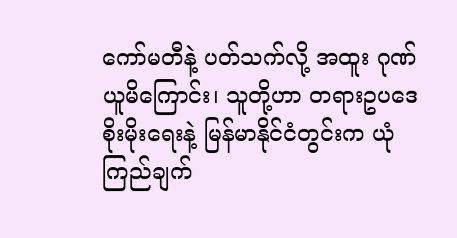ကော်မတီနဲ့ ပတ်သက်လို့ အထူး ဂုဏ်ယူမိကြောင်း၊ သူတို့ဟာ တရားဥပဒေ စိုးမိုးရေးနဲ့ မြန်မာနိုင်ငံတွင်းက ယုံကြည်ချက်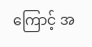ကြောင့် အ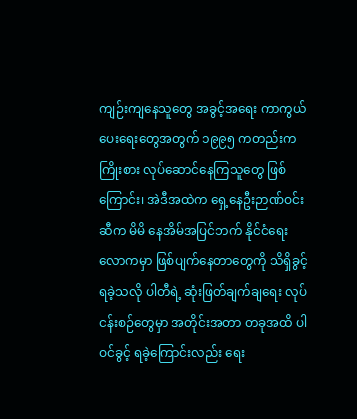ကျဉ်းကျနေသူတွေ အခွင့်အရေး ကာကွယ်ပေးရေးတွေအတွက် ၁၉၉၅ ကတည်းက ကြိုးစား လုပ်ဆောင်နေကြသူတွေ ဖြစ်ကြောင်း၊ အဲဒီအထဲက ရှေ့နေဦးဉာဏ်ဝင်းဆီက မိမိ နေအိမ်အပြင်ဘက် နိုင်ငံရေးလောကမှာ ဖြစ်ပျက်နေတာတွေကို သိရှိခွင့် ရခဲ့သလို ပါတီရဲ့ ဆုံးဖြတ်ချက်ချရေး လုပ်ငန်းစဉ်တွေမှာ အတိုင်းအတာ တခုအထိ ပါဝင်ခွင့် ရခဲ့ကြောင်းလည်း ရေး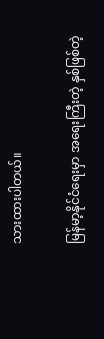သားထားပါတယ်။

မြန်မာ့နိုင်ငံရေးမှာ အရေးကြီးတဲ့ နှစ်ဖြစ်တဲ့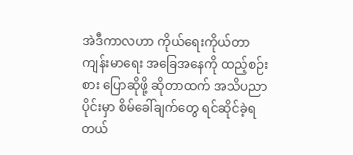အဲဒီကာလဟာ ကိုယ်ရေးကိုယ်တာ ကျန်းမာရေး အခြေအနေကို ထည့်စဉ်းစား ပြောဆိုဖို့ ဆိုတာထက် အသိပညာပိုင်းမှာ စိမ်ခေါ်ချက်တွေ ရင်ဆိုင်ခဲ့ရတယ်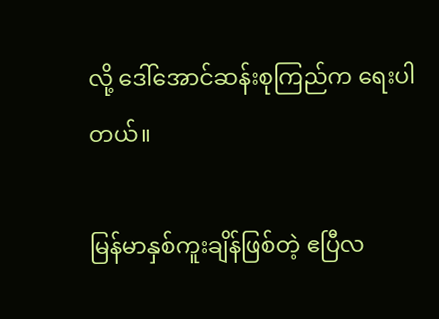လို့ ဒေါ်အောင်ဆန်းစုကြည်က ရေးပါတယ်။

မြန်မာနှစ်ကူးချိန်ဖြစ်တဲ့ ဧပြီလ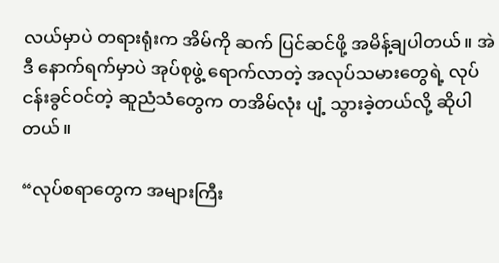လယ်မှာပဲ တရားရုံးက အိမ်ကို ဆက် ပြင်ဆင်ဖို့ အမိန့်ချပါတယ်။ အဲဒီ နောက်ရက်မှာပဲ အုပ်စုဖွဲ့ ရောက်လာတဲ့ အလုပ်သမားတွေရဲ့ လုပ်ငန်းခွင်ဝင်တဲ့ ဆူညံသံတွေက တအိမ်လုံး ပျံ့ သွားခဲ့တယ်လို့ ဆိုပါတယ်။

“လုပ်စရာတွေက အများကြီး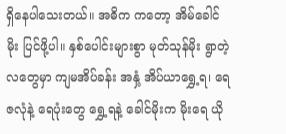ရှိနေပါသေးတယ်။ အဓိက ကတော့ အိမ်ခေါင်မိုး ပြင်ဖို့ပါ။ နှစ်ပေါင်းများစွာ မုတ်သုန်မိုး ရွာတဲ့လတွေမှာ ကျမအိပ်ခန်း အနှံ့ အိပ်ယာရွှေ့ရ၊ ရေဇလုံနဲ့ ရေပုံးတွေ ရွှေ့ရနဲ့ ခေါင်မိုးက မိုးရေ ယို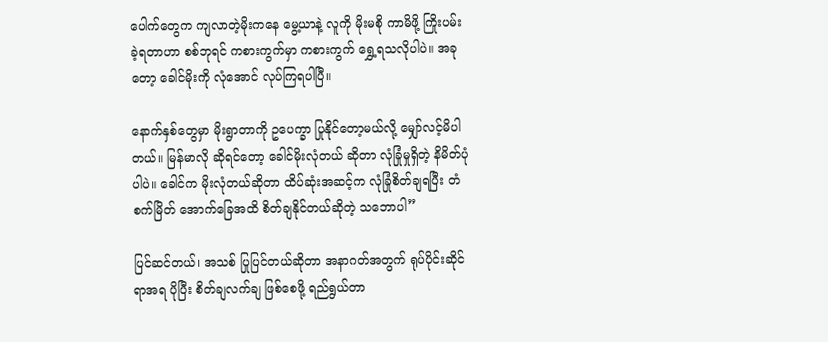ပေါက်တွေက ကျလာတဲ့မိုးကနေ မွေ့ယာနဲ့ လူကို မိုးမစို ကာမိဖို့ ကြိုးပမ်းခဲ့ရတာဟာ စစ်ဘုရင် ကစားကွက်မှာ ကစားကွက် ရွှေ့ရသလိုပါပဲ။ အခုတော့ ခေါင်မိုးကို လုံအောင် လုပ်ကြရပါပြီ။

နောက်နှစ်တွေမှာ မိုးရွာတာကို ဥပေက္ခာ ပြုနိုင်တော့မယ်လို့ မျှော်လင့်မိပါတယ်။ မြန်မာလို ဆိုရင်တော့ ခေါင်မိုးလုံတယ် ဆိုတာ လုံခြုံမှုရှိတဲ့ နိမိတ်ပုံပါပဲ။ ခေါင်က မိုးလုံတယ်ဆိုတာ ထိပ်ဆုံးအဆင့်က လုံခြုံစိတ်ချရပြီး တံစက်မြိတ် အောက်ခြေအထိ စိတ်ချနိုင်တယ်ဆိုတဲ့ သဘောပါ”

ပြင်ဆင်တယ်၊ အသစ် ပြုပြင်တယ်ဆိုတာ အနာဂတ်အတွက် ရုပ်ပိုင်းဆိုင်ရာအရ ပိုပြီး စိတ်ချလက်ချ ဖြစ်စေဖို့ ရည်ရွယ်တာ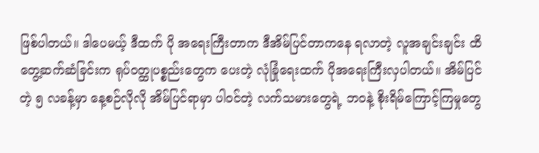ဖြစ်ပါတယ်။ ဒါပေမယ့် ဒီထက် ပို အရေးကြီးတာက ဒီအိမ်ပြင်တာကနေ ရလာတဲ့ လူအချင်းချင်း ထိတွေ့ဆက်ဆံခြင်းက ရုပ်ဝတ္ထုပစ္စည်းတွေက ပေးတဲ့ လုံခြုံရေးထက် ပိုအရေးကြီးလှပါတယ်။ အိမ်ပြင်တဲ့ ၅ လခန့်မှာ နေ့စဉ်လိုလို အိမ်ပြင်ရာမှာ ပါဝင်တဲ့ လက်သမားတွေရဲ့ ဘဝနဲ့ စိုးရိမ်ကြောင့်ကြမှုတွေ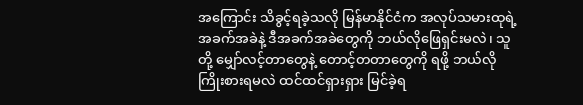အကြောင်း သိခွင့်ရခဲ့သလို မြန်မာနိုင်ငံက အလုပ်သမားထုရဲ့ အခက်အခဲနဲ့ ဒီအခက်အခဲတွေကို ဘယ်လိုဖြေရှင်းမလဲ၊ သူတို့ မျှော်လင့်တာတွေနဲ့ တောင့်တတာတွေကို ရဖို့ ဘယ်လို ကြိုးစားရမလဲ ထင်ထင်ရှားရှား မြင်ခဲ့ရ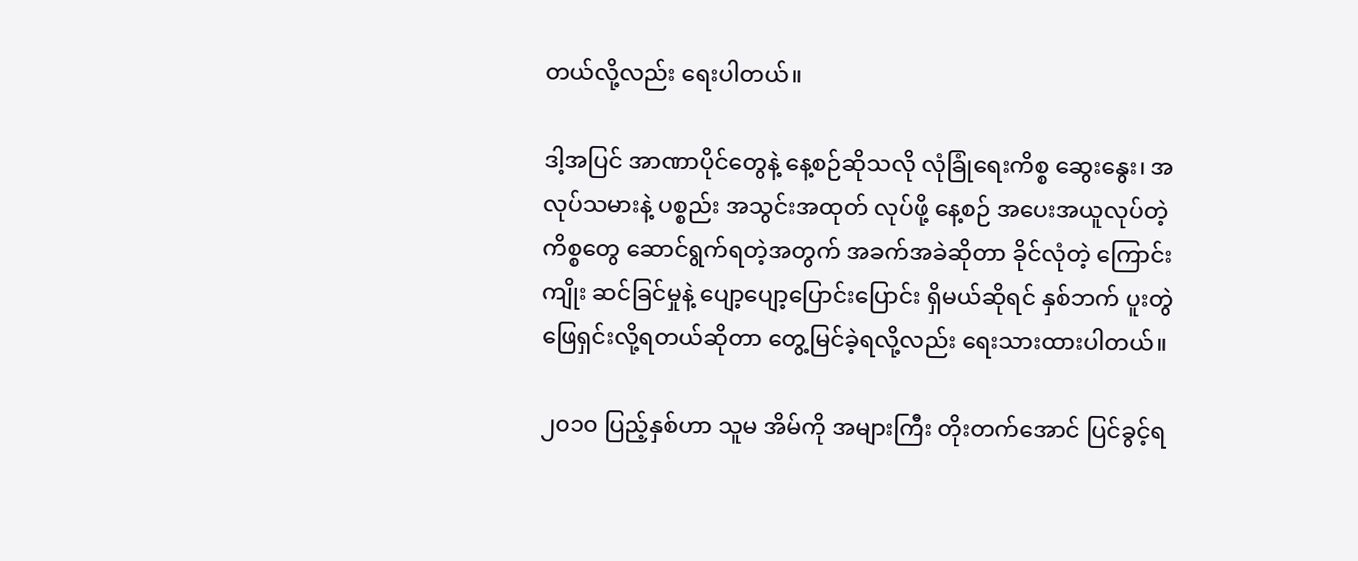တယ်လို့လည်း ရေးပါတယ်။

ဒါ့အပြင် အာဏာပိုင်တွေနဲ့ နေ့စဉ်ဆိုသလို လုံခြုံရေးကိစ္စ ဆွေးနွေး၊ အလုပ်သမားနဲ့ ပစ္စည်း အသွင်းအထုတ် လုပ်ဖို့ နေ့စဉ် အပေးအယူလုပ်တဲ့ ကိစ္စတွေ ဆောင်ရွက်ရတဲ့အတွက် အခက်အခဲဆိုတာ ခိုင်လုံတဲ့ ကြောင်းကျိုး ဆင်ခြင်မှုနဲ့ ပျော့ပျော့ပြောင်းပြောင်း ရှိမယ်ဆိုရင် နှစ်ဘက် ပူးတွဲ ဖြေရှင်းလို့ရတယ်ဆိုတာ တွေ့မြင်ခဲ့ရလို့လည်း ရေးသားထားပါတယ်။

၂၀၁၀ ပြည့်နှစ်ဟာ သူမ အိမ်ကို အများကြီး တိုးတက်အောင် ပြင်ခွင့်ရ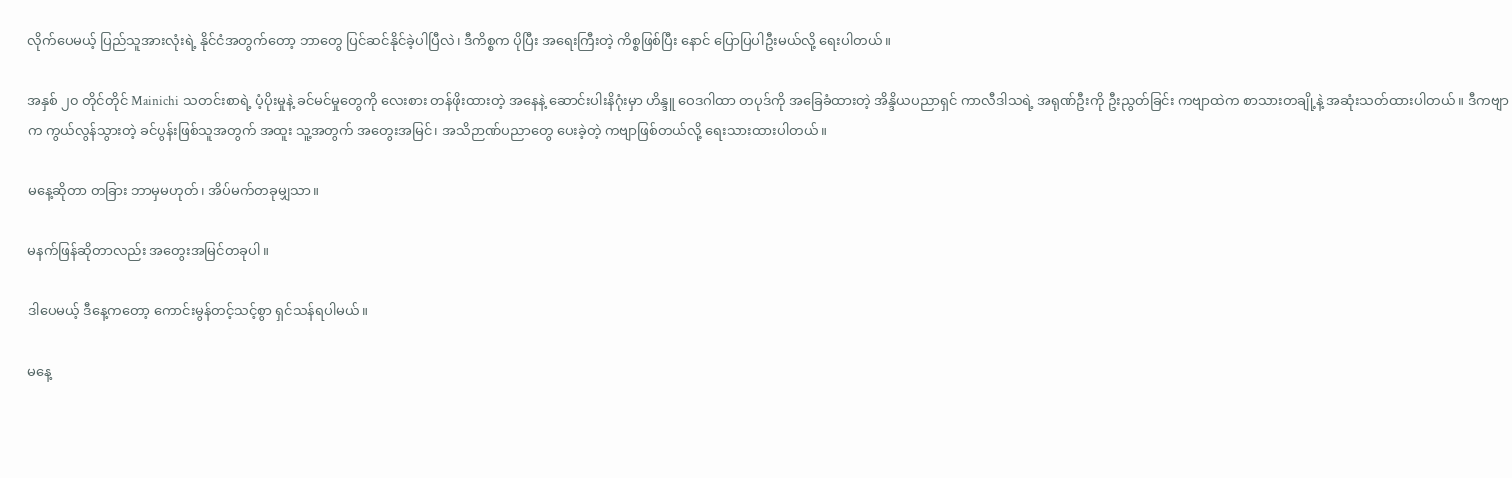လိုက်ပေမယ့် ပြည်သူအားလုံးရဲ့ နိုင်ငံအတွက်တော့ ဘာတွေ ပြင်ဆင်နိုင်ခဲ့ပါပြီလဲ၊ ဒီကိစ္စက ပိုပြီး အရေးကြီးတဲ့ ကိစ္စဖြစ်ပြီး နောင် ပြောပြပါဦးမယ်လို့ ရေးပါတယ်။

အနှစ် ၂၀ တိုင်တိုင် Mainichi သတင်းစာရဲ့ ပံ့ပိုးမှုနဲ့ ခင်မင်မှုတွေကို လေးစား တန်ဖိုးထားတဲ့ အနေနဲ့ ဆောင်းပါးနိဂုံးမှာ ဟိန္ဒူ ဝေဒဂါထာ တပုဒ်ကို အခြေခံထားတဲ့ အိန္ဒိယပညာရှင် ကာလီဒါသရဲ့ အရုဏ်ဦးကို ဦးညွတ်ခြင်း ကဗျာထဲက စာသားတချို့နဲ့ အဆုံးသတ်ထားပါတယ်။ ဒီကဗျာက ကွယ်လွန်သွားတဲ့ ခင်ပွန်းဖြစ်သူအတွက် အထူး သူ့အတွက် အတွေးအမြင်၊ အသိဉာဏ်ပညာတွေ ပေးခဲ့တဲ့ ကဗျာဖြစ်တယ်လို့ ရေးသားထားပါတယ်။

မနေ့ဆိုတာ တခြား ဘာမှမဟုတ်၊ အိပ်မက်တခုမျှသာ။

မနက်ဖြန်ဆိုတာလည်း အတွေးအမြင်တခုပါ။

ဒါပေမယ့် ဒီနေ့ကတော့ ကောင်းမွန်တင့်သင့်စွာ ရှင်သန်ရပါမယ်။

မနေ့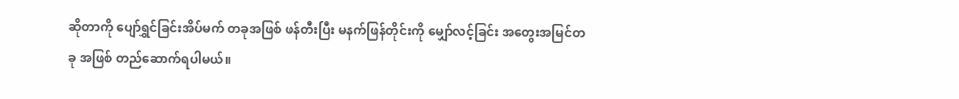ဆိုတာကို ပျော်ရွှင်ခြင်းအိပ်မက် တခုအဖြစ် ဖန်တီးပြီး မနက်ဖြန်တိုင်းကို မျှော်လင့်ခြင်း အတွေးအမြင်တခု အဖြစ် တည်ဆောက်ရပါမယ်။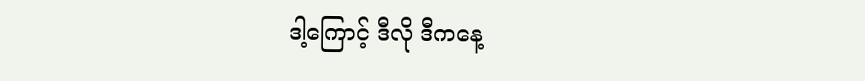ဒါ့ကြောင့် ဒီလို ဒီကနေ့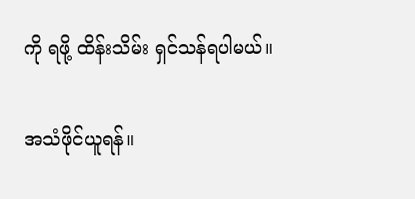ကို ရဖို့ ထိန်းသိမ်း ရှင်သန်ရပါမယ်။

အသံဖိုင်ယူရန်။